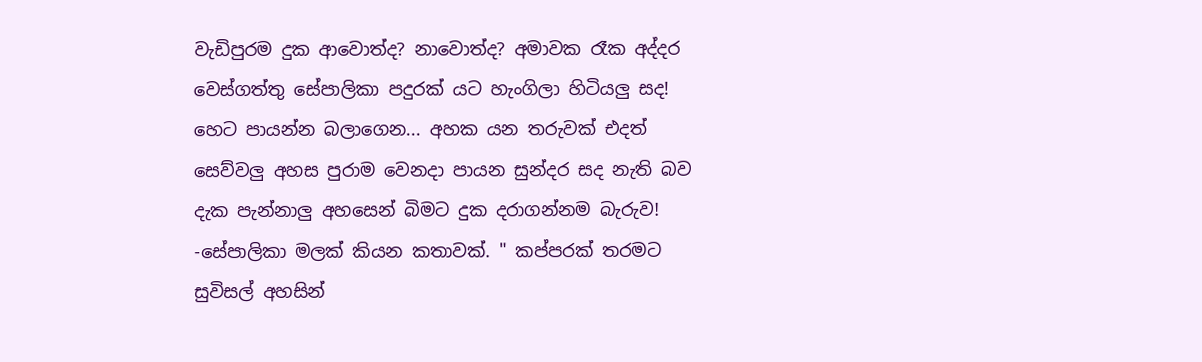වැඩිපුරම දුක ආවොත්ද? නාවොත්ද? අමාවක රෑක අද්දර වෙස්ගත්තු සේපාලිකා පදුරක් යට හැංගිලා හිටියලු සද! හෙට පායන්න බලාගෙන... අහක යන තරුවක් එදත් සෙව්වලු අහස පුරාම වෙනදා පායන සුන්දර සද නැති බව දැක පැන්නාලු අහසෙන් බිමට දුක දරාගන්නම බැරුව! -සේපාලිකා මලක් කියන කතාවක්. " කප්පරක් තරමට සුවිසල් අහසින්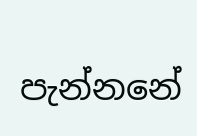පැන්නනේ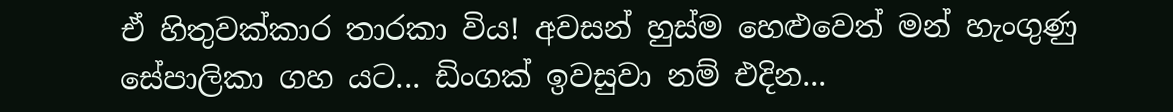ඒ හිතුවක්කාර තාරකා විය! අවසන් හුස්ම හෙළුවෙත් මන් හැංගුණු සේපාලිකා ගහ යට... ඩිංගක් ඉවසුවා නම් එදින...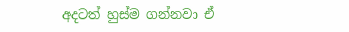අදටත් හුස්ම ගන්නවා ඒ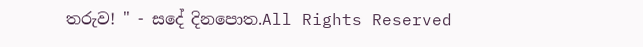තරුව! " - සදේ දිනපොත.All Rights Reserved